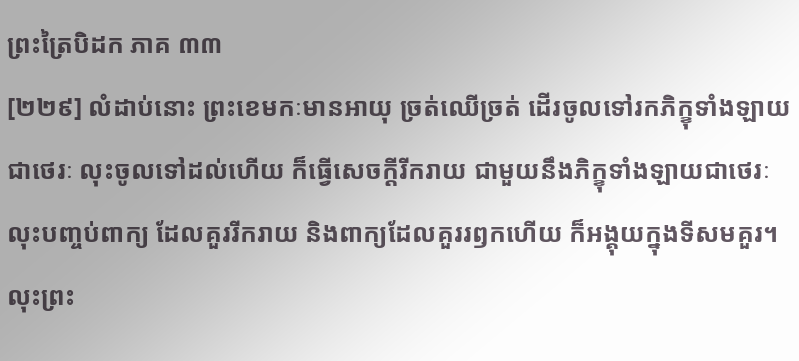ព្រះត្រៃបិដក ភាគ ៣៣
[២២៩] លំដាប់នោះ ព្រះខេមកៈមានអាយុ ច្រត់ឈើច្រត់ ដើរចូលទៅរកភិក្ខុទាំងឡាយជាថេរៈ លុះចូលទៅដល់ហើយ ក៏ធ្វើសេចក្តីរីករាយ ជាមួយនឹងភិក្ខុទាំងឡាយជាថេរៈ លុះបញ្ចប់ពាក្យ ដែលគួររីករាយ និងពាក្យដែលគួររឭកហើយ ក៏អង្គុយក្នុងទីសមគួរ។ លុះព្រះ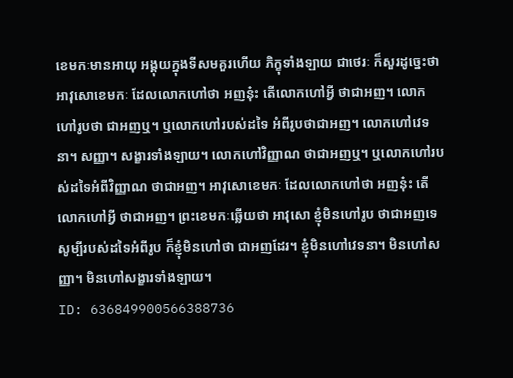ខេមកៈមានអាយុ អង្គុយក្នុងទីសមគួរហើយ ភិក្ខុទាំងឡាយ ជាថេរៈ ក៏សួរដូច្នេះថា អាវុសោខេមកៈ ដែលលោកហៅថា អញនុ៎ះ តើលោកហៅអ្វី ថាជាអញ។ លោកហៅរូបថា ជាអញឬ។ ឬលោកហៅរបស់ដទៃ អំពីរូបថាជាអញ។ លោកហៅវេទនា។ សញ្ញា។ សង្ខារទាំងឡាយ។ លោកហៅវិញ្ញាណ ថាជាអញឬ។ ឬលោកហៅរបស់ដទៃអំពីវិញ្ញាណ ថាជាអញ។ អាវុសោខេមកៈ ដែលលោកហៅថា អញនុ៎ះ តើលោកហៅអ្វី ថាជាអញ។ ព្រះខេមកៈឆ្លើយថា អាវុសោ ខ្ញុំមិនហៅរូប ថាជាអញទេ សូម្បីរបស់ដទៃអំពីរូប ក៏ខ្ញុំមិនហៅថា ជាអញដែរ។ ខ្ញុំមិនហៅវេទនា។ មិនហៅសញ្ញា។ មិនហៅសង្ខារទាំងឡាយ។
ID: 636849900566388736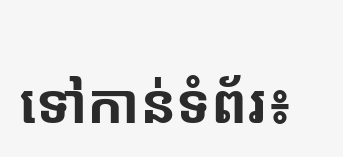ទៅកាន់ទំព័រ៖